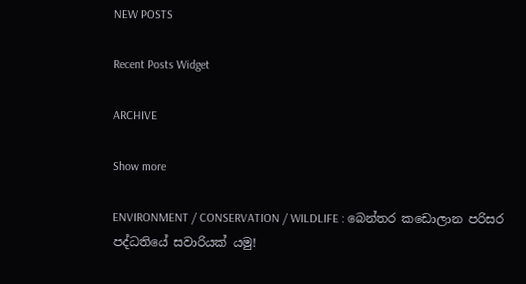NEW POSTS

Recent Posts Widget

ARCHIVE

Show more

ENVIRONMENT / CONSERVATION / WILDLIFE : බෙන්තර කඩොලාන පරිසර පද්ධතියේ සවාරියක් යමු!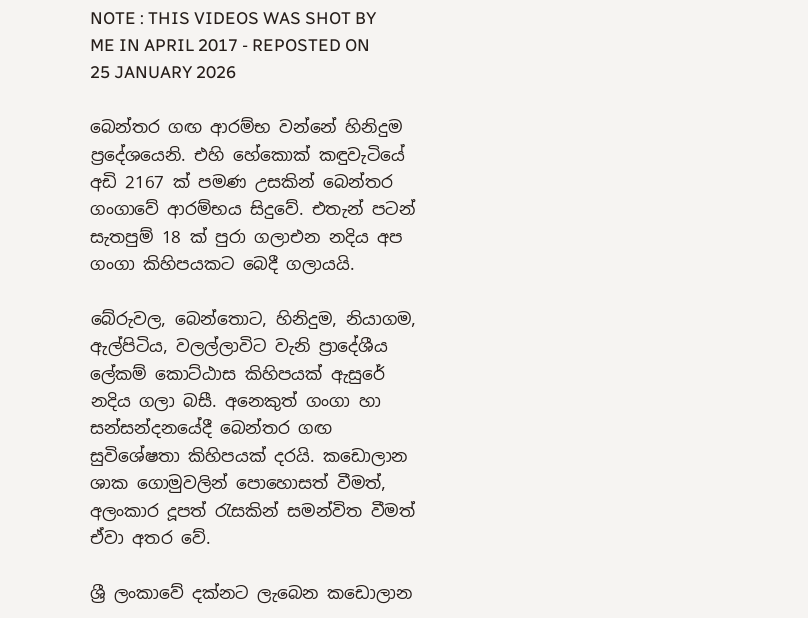NOTE : THIS VIDEOS WAS SHOT BY ME IN APRIL 2017 - REPOSTED ON 25 JANUARY 2026

බෙන්තර ගඟ ආරම්භ වන්නේ හිනිදුම ප්‍රදේශයෙනි. එහි හේකොක්‌ කඳුවැටියේ අඩි 2167 ක්‌ පමණ උසකින් බෙන්තර ගංගාවේ ආරම්භය සිදුවේ. එතැන් පටන් සැතපුම් 18 ක්‌ පුරා ගලාඑන නදිය අප ගංගා කිහිපයකට බෙදී ගලායයි.

බේරුවල, බෙන්තොට, හිනිදුම, නියාගම, ඇල්පිටිය, වලල්ලාවිට වැනි ප්‍රාදේශීය ලේකම් කොට්‌ඨාස කිහිපයක්‌ ඇසුරේ නදිය ගලා බසී. අනෙකුත් ගංගා හා සන්සන්දනයේදී බෙන්තර ගඟ සුවිශේෂතා කිහිපයක්‌ දරයි. කඩොලාන ශාක ගොමුවලින් පොහොසත් වීමත්, අලංකාර දූපත් රැසකින් සමන්විත වීමත් ඒවා අතර වේ.

ශ්‍රී ලංකාවේ දක්‌නට ලැබෙන කඩොලාන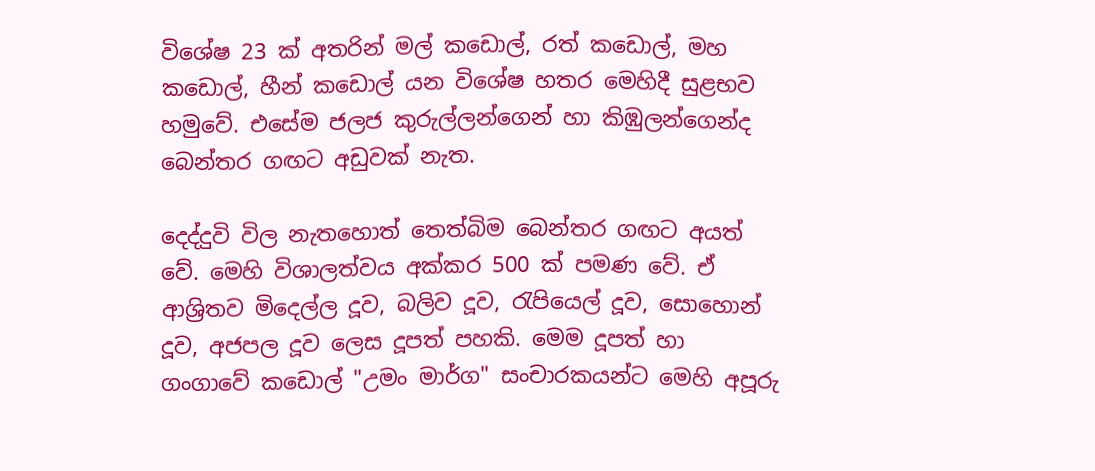විශේෂ 23 ක්‌ අතරින් මල් කඩොල්, රත් කඩොල්, මහ කඩොල්, හීන් කඩොල් යන විශේෂ හතර මෙහිදී සුළභව හමුවේ. එසේම ජලජ කුරුල්ලන්ගෙන් හා කිඹුලන්ගෙන්ද බෙන්තර ගඟට අඩුවක්‌ නැත.

දෙද්දුවි විල නැතහොත් තෙත්බිම බෙන්තර ගඟට අයත් වේ. මෙහි විශාලත්වය අක්‌කර 500 ක්‌ පමණ වේ. ඒ ආශ්‍රිතව මිදෙල්ල දූව, බලිව දූව, රැපියෙල් දූව, සොහොන් දූව, අජපල දූව ලෙස දූපත් පහකි. මෙම දූපත් හා ගංගාවේ කඩොල් "උමං මාර්ග" සංචාරකයන්ට මෙහි අපූරු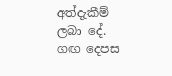අත්දැකීම් ලබා දේ. ගඟ දෙපස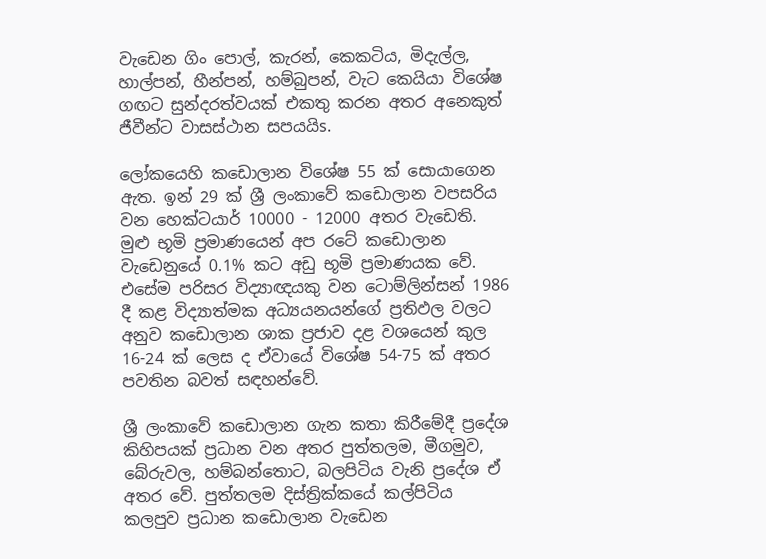වැඩෙන ගිං පොල්, කැරන්, කෙකටිය, මිදැල්ල, හාල්පන්, හීන්පන්, හම්බුපන්, වැට කෙයියා විශේෂ ගඟට සුන්දරත්වයක්‌ එකතු කරන අතර අනෙකුත් ජීවීන්ට වාසස්‌ථාන සපයයිs.

ලෝකයෙහි කඩොලාන විශේෂ 55 ක්‌ සොයාගෙන ඇත. ඉන් 29 ක්‌ ශ්‍රී ලංකාවේ කඩොලාන වපසරිය වන හෙක්‌ටයාර් 10000 - 12000 අතර වැඩෙති. මුළු භූමි ප්‍රමාණයෙන් අප රටේ කඩොලාන වැඩෙනුයේ 0.1% කට අඩු භූමි ප්‍රමාණයක වේ. එසේම පරිසර විද්‍යාඥයකු වන ටොම්ලින්සන් 1986 දී කළ විද්‍යාත්මක අධ්‍යයනයන්ගේ ප්‍රතිඵල වලට අනුව කඩොලාන ශාක ප්‍රජාව දළ වශයෙන් කුල 16-24 ක්‌ ලෙස ද ඒවායේ විශේෂ 54-75 ක්‌ අතර පවතින බවත් සඳහන්වේ.

ශ්‍රී ලංකාවේ කඩොලාන ගැන කතා කිරීමේදී ප්‍රදේශ කිහිපයක්‌ ප්‍රධාන වන අතර පුත්තලම, මීගමුව, බේරුවල, හම්බන්තොට, බලපිටිය වැනි ප්‍රදේශ ඒ අතර වේ. පුත්තලම දිස්‌ත්‍රික්‌කයේ කල්පිටිය කලපුව ප්‍රධාන කඩොලාන වැඩෙන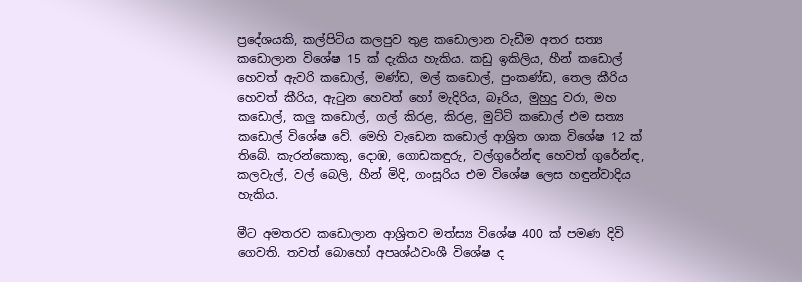ප්‍රදේශයකි, කල්පිටිය කලපුව තුළ කඩොලාන වැඩීම අතර සත්‍ය කඩොලාන විශේෂ 15 ක්‌ දැකිය හැකිය. කඩු ඉකිලිය, හීන් කඩොල් හෙවත් ඇවරි කඩොල්, මණ්‌ඩ, මල් කඩොල්, පුංකණ්‌ඩ, තෙල කීරිය හෙවත් කීරිය, ඇටුන හෙවත් හෝ මැදිරිය, බෑරිය, මුහුදු වරා, මහ කඩොල්, කලු කඩොල්, ගල් කිරළ, කිරළ, මුට්‌ටි කඩොල් එම සත්‍ය කඩොල් විශේෂ වේ. මෙහි වැඩෙන කඩොල් ආශ්‍රිත ශාක විශේෂ 12 ක්‌ තිබේ. කැරන්කොකු, දොඹ, ගොඩකඳුරු, වල්ගුරේන්ඳ හෙවත් ගුරේන්ඳ, කලවැල්, වල් බෙලි, හීන් මිදි, ගංසූරිය එම විශේෂ ලෙස හඳුන්වාදිය හැකිය.

මීට අමතරව කඩොලාන ආශ්‍රිතව මත්ස්‍ය විශේෂ 400 ක්‌ පමණ දිවි ගෙවති. තවත් බොහෝ අපෘශ්ඨවංශී විශේෂ ද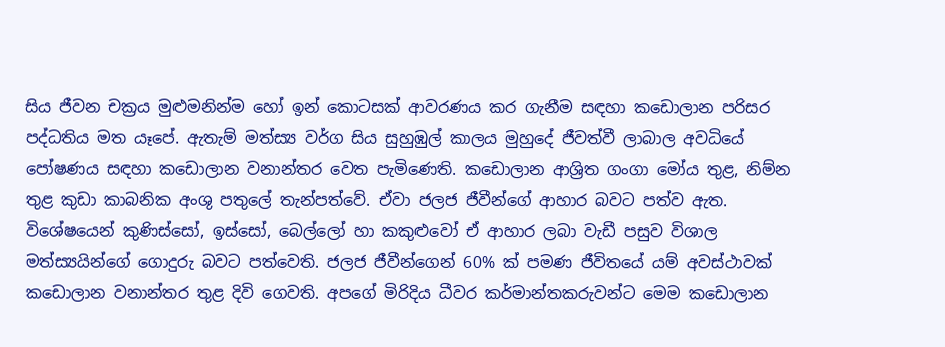සිය ජීවන චක්‍රය මුළුමනින්ම හෝ ඉන් කොටසක්‌ ආවරණය කර ගැනීම සඳහා කඩොලාන පරිසර පද්ධතිය මත යෑපේ. ඇතැම් මත්ස්‍ය වර්ග සිය සුහුඹුල් කාලය මුහුදේ ජීවත්වී ලාබාල අවධියේ පෝෂණය සඳහා කඩොලාන වනාන්තර වෙත පැමිණෙති. කඩොලාන ආශ්‍රිත ගංගා මෝය තුළ, නිම්න තුළ කුඩා කාබනික අංශු පතුලේ තැන්පත්වේ. ඒවා ජලජ ජීවීන්ගේ ආහාර බවට පත්ව ඇත. විශේෂයෙන් කුණිස්‌සෝ, ඉස්‌සෝ, බෙල්ලෝ හා කකුළුවෝ ඒ ආහාර ලබා වැඩී පසුව විශාල මත්ස්‍යයින්ගේ ගොදුරු බවට පත්වෙති. ජලජ ජීවීන්ගෙන් 60% ක්‌ පමණ ජීවිතයේ යම් අවස්‌ථාවක්‌ කඩොලාන වනාන්තර තුළ දිවි ගෙවති. අපගේ මිරිදිය ධීවර කර්මාන්තකරුවන්ට මෙම කඩොලාන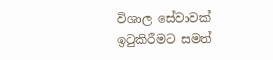විශාල සේවාවක්‌ ඉටුකිරීමට සමත්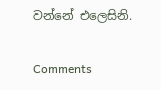වන්නේ එලෙසිනි.

Comments